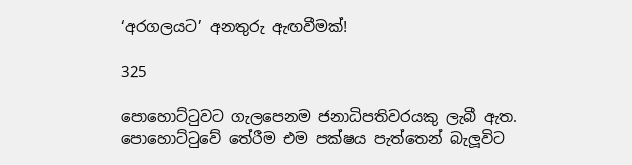‘අරගලයට’ අනතුරු ඇඟවීමක්!

325

පොහොට්ටුවට ගැලපෙනම ජනාධිපතිවරයකු ලැබී ඇත. පොහොට්ටුවේ තේරීම එම පක්ෂය පැත්තෙන් බැලූවිට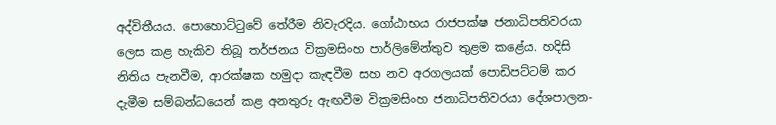අද්විතීයය. පොහොට්ටුවේ තේරීම නිවැරදිය. ගෝඨාභය රාජපක්ෂ ජනාධිපතිවරයා ලෙස කළ හැකිව තිබූ තර්ජනය වික්‍රමසිංහ පාර්ලිමේන්තුව තුළම කළේය. හදිසි නිතිය පැනවීම, ආරක්ෂක හමුදා කැඳවීම සහ නව අරගලයක් පොඩිපට්ටම් කර දැමීම සම්බන්ධයෙන් කළ අනතුරු ඇඟවීම වික්‍රමසිංහ ජනාධිපතිවරයා දේශපාලන-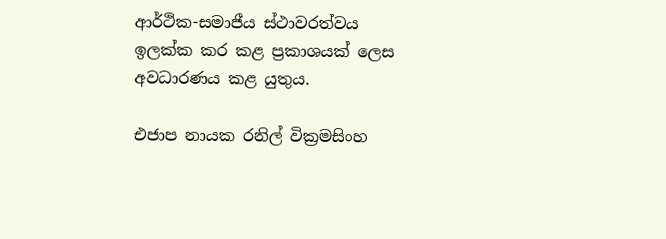ආර්ථික-සමාජීය ස්ථාවරත්වය ඉලක්ක කර කළ ප්‍රකාශයක් ලෙස අවධාරණය කළ යුතුය.

එජාප නායක රනිල් වික්‍රමසිංහ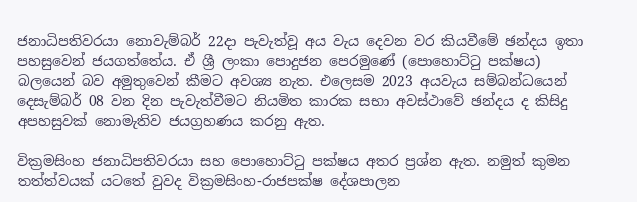ජනාධිපතිවරයා නොවැම්බර් 22දා පැවැත්වූ අය වැය දෙවන වර කියවීමේ ඡන්දය ඉතා පහසුවෙන් ජයගත්තේය. ඒ ශ්‍රී ලංකා පොදුජන පෙරමුණේ (පොහොට්ටු පක්ෂය) බලයෙන් බව අමුතුවෙන් කීමට අවශ්‍ය නැත. එලෙසම 2023 අයවැය සම්බන්ධයෙන් දෙසැම්බර් 08 වන දින පැවැත්වීමට නියමිත කාරක සභා අවස්ථාවේ ඡන්දය ද කිසිදු අපහසුවක් නොමැතිව ජයග්‍රහණය කරනු ඇත.

වික්‍රමසිංහ ජනාධිපතිවරයා සහ පොහොට්ටු පක්ෂය අතර ප්‍රශ්න ඇත. නමුත් කුමන තත්ත්වයක් යටතේ වුවද වික්‍රමසිංහ-රාජපක්ෂ දේශපාලන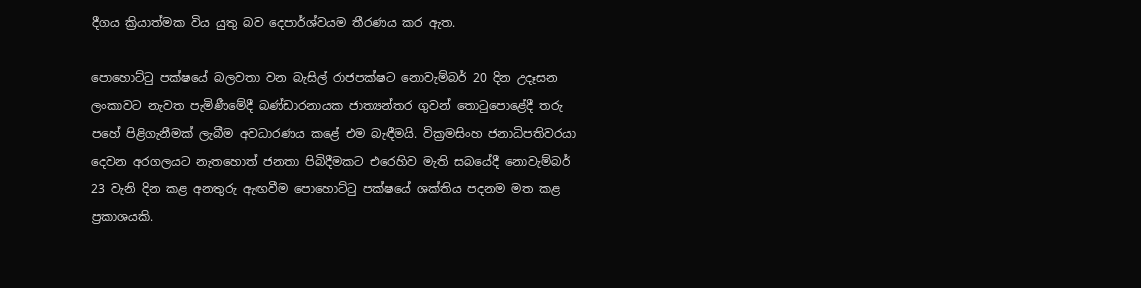දීගය ක්‍රියාත්මක විය යුතු බව දෙපාර්ශ්වයම තීරණය කර ඇත.

පොහොට්ටු පක්ෂයේ බලවතා වන බැසිල් රාජපක්ෂට නොවැම්බර් 20 දින උදෑසන ලංකාවට නැවත පැමිණීමේදී බණ්ඩාරනායක ජාත්‍යන්තර ගුවන් තොටුපොළේදී තරු පහේ පිළිගැනීමක් ලැබීම අවධාරණය කළේ එම බැඳීමයි. වික්‍රමසිංහ ජනාධිපතිවරයා දෙවන අරගලයට නැතහොත් ජනතා පිබිදීමකට එරෙහිව මැති සබයේදී නොවැම්බර් 23 වැනි දින කළ අනතුරු ඇඟවීම පොහොට්ටු පක්ෂයේ ශක්තිය පදනම මත කළ ප්‍රකාශයකි.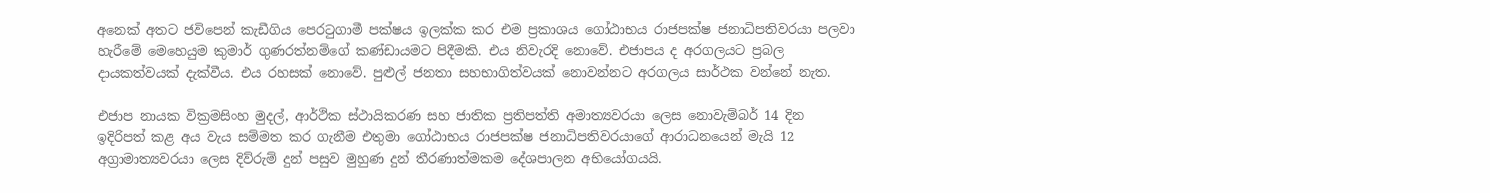අනෙක් අතට ජවිපෙන් කැඩීගිය පෙරටුගාමී පක්ෂය ඉලක්ක කර එම ප්‍රකාශය ගෝඨාභය රාජපක්ෂ ජනාධිපතිවරයා පලවා හැරීමේ මෙහෙයුම කුමාර් ගුණරත්නම්ගේ කණ්ඩායමට පිදීමකි. එය නිවැරදි නොවේ. එජාපය ද අරගලයට ප්‍රබල දායකත්වයක් දැක්වීය. එය රහසක් නොවේ. පුළුල් ජනතා සහභාගිත්වයක් නොවන්නට අරගලය සාර්ථක වන්නේ නැත.

එජාප නායක වික්‍රමසිංහ මුදල්, ආර්ථික ස්ථායිකරණ සහ ජාතික ප්‍රතිපත්ති අමාත්‍යවරයා ලෙස නොවැම්බර් 14 දින ඉදිරිපත් කළ අය වැය සම්මත කර ගැනීම එතුමා ගෝඨාභය රාජපක්ෂ ජනාධිපතිවරයාගේ ආරාධනයෙන් මැයි 12 අග්‍රාමාත්‍යවරයා ලෙස දිව්රුම් දුන් පසුව මුහුණ දුන් තීරණාත්මකම දේශපාලන අභියෝගයයි.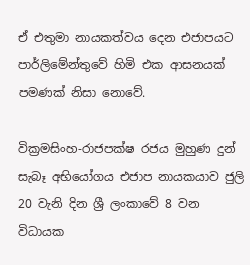ඒ එතුමා නායකත්වය දෙන එජාපයට පාර්ලිමේන්තුවේ හිමි එක ආසනයක් පමණක් නිසා නොවේ.

වික්‍රමසිංහ-රාජපක්ෂ රජය මුහුණ දුන් සැබෑ අභියෝගය එජාප නායකයාව ජුලි 20 වැනි දින ශ්‍රී ලංකාවේ 8 වන විධායක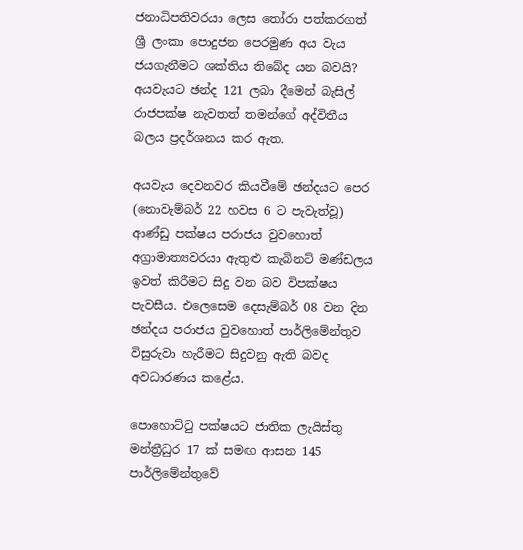ජනාධිපතිවරයා ලෙස තෝරා පත්කරගත් ශ්‍රී ලංකා පොදුජන පෙරමුණ අය වැය ජයගැනීමට ශක්තිය තිබේද යන බවයි? අයවැයට ඡන්ද 121 ලබා දීමෙන් බැසිල් රාජපක්ෂ නැවතත් තමන්ගේ අද්විතීය බලය ප්‍රදර්ශනය කර ඇත.

අයවැය දෙවනවර කියවීමේ ඡන්දයට පෙර (නොවැම්බර් 22 හවස 6 ට පැවැත්වූ) ආණ්ඩු පක්ෂය පරාජය වුවහොත් අග්‍රාමාත්‍යවරයා ඇතුළු කැබිනට් මණ්ඩලය ඉවත් කිරීමට සිදු වන බව විපක්ෂය පැවසීය. එලෙසෙම දෙසැම්බර් 08 වන දින ඡන්දය පරාජය වුවහොත් පාර්ලිමේන්තුව විසුරුවා හැරීමට සිදුවනු ඇති බවද අවධාරණය කළේය.

පොහොට්ටු පක්ෂයට ජාතික ලැයිස්තු මන්ත්‍රීධුර 17 ක් සමඟ ආසන 145 පාර්ලිමේන්තුවේ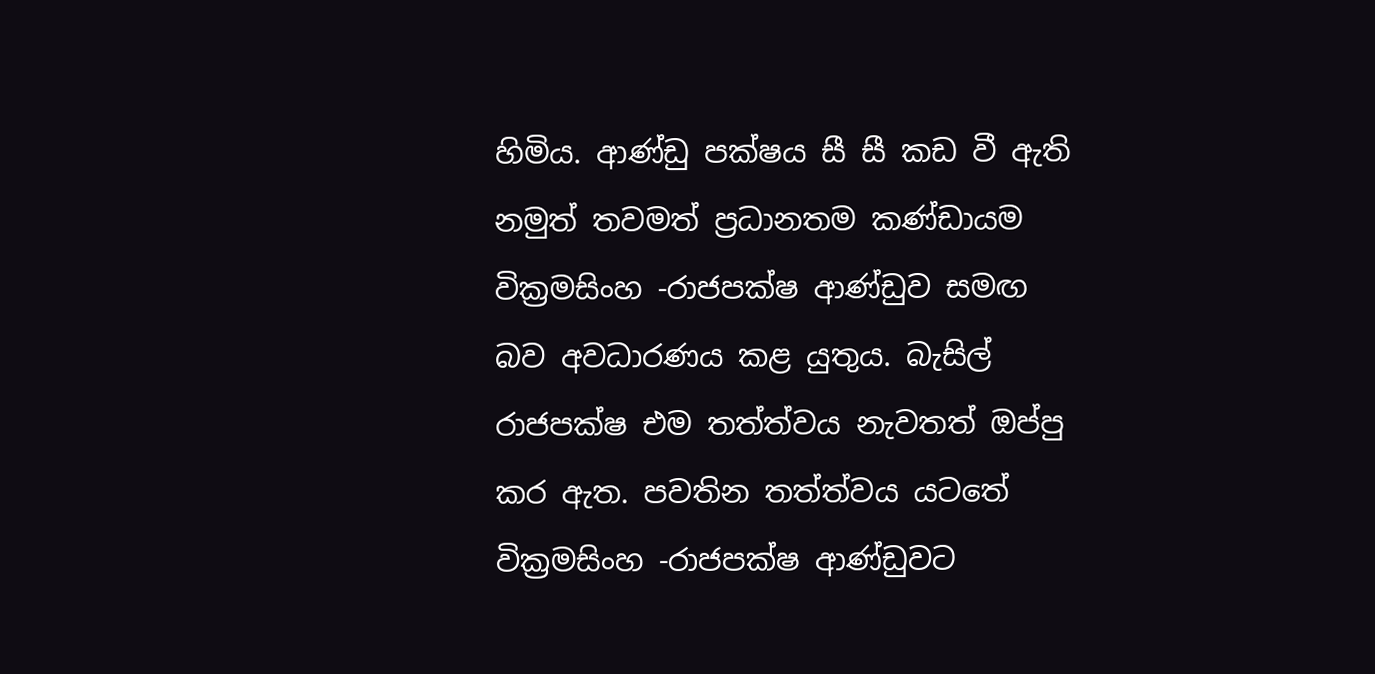හිමිය. ආණ්ඩු පක්ෂය සී සී කඩ වී ඇති නමුත් තවමත් ප්‍රධානතම කණ්ඩායම වික්‍රමසිංහ -රාජපක්ෂ ආණ්ඩුව සමඟ බව අවධාරණය කළ යුතුය. බැසිල් රාජපක්ෂ එම තත්ත්වය නැවතත් ඔප්පු කර ඇත. පවතින තත්ත්වය යටතේ වික්‍රමසිංහ -රාජපක්ෂ ආණ්ඩුවට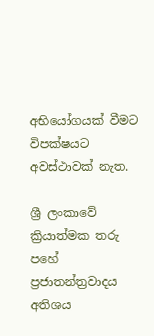අභියෝගයක් වීමට විපක්ෂයට අවස්ථාවක් නැත.

ශ්‍රී ලංකාවේ ක්‍රියාත්මක තරු පහේ ප්‍රජාතන්ත්‍රවාදය අතිශය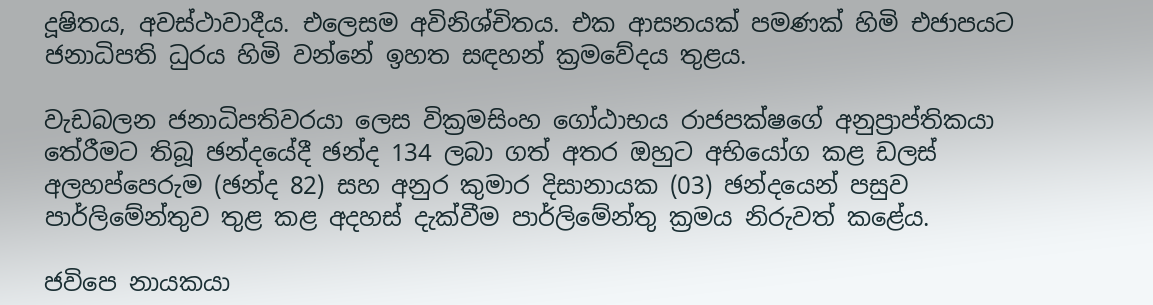දූෂිතය, අවස්ථාවාදීය. එලෙසම අවිනිශ්චිතය. එක ආසනයක් පමණක් හිමි එජාපයට ජනාධිපති ධුරය හිමි වන්නේ ඉහත සඳහන් ක්‍රමවේදය තුළය.

වැඩබලන ජනාධිපතිවරයා ලෙස වික්‍රමසිංහ ගෝඨාභය රාජපක්ෂගේ අනුප්‍රාප්තිකයා තේරීමට තිබූ ඡන්දයේදී ඡන්ද 134 ලබා ගත් අතර ඔහුට අභියෝග කළ ඩලස් අලහප්පෙරුම (ඡන්ද 82) සහ අනුර කුමාර දිසානායක (03) ඡන්දයෙන් පසුව පාර්ලිමේන්තුව තුළ කළ අදහස් දැක්වීම පාර්ලිමේන්තු ක්‍රමය නිරුවත් කළේය.

ජවිපෙ නායකයා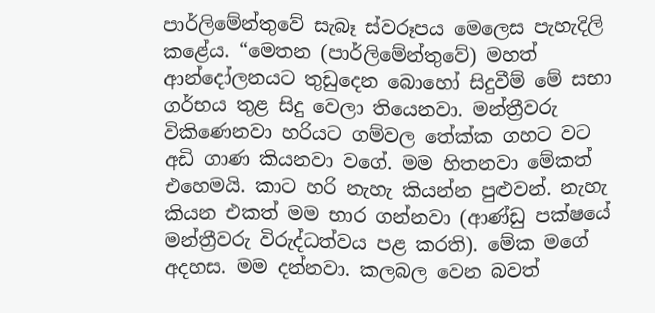පාර්ලිමේන්තුවේ සැබෑ ස්වරූපය මෙලෙස පැහැදිලි කළේය. “මෙතන (පාර්ලිමේන්තුවේ) මහත් ආන්දෝලනයට තුඩුදෙන බොහෝ සිදුවීම් මේ සභා ගර්භය තුළ සිදු වෙලා තියෙනවා. මන්ත්‍රීවරු විකිණෙනවා හරියට ගම්වල තේක්ක ගහට වට අඩි ගාණ කියනවා වගේ. මම හිතනවා මේකත් එහෙමයි. කාට හරි නැහැ කියන්න පුළුවන්. නැහැ කියන එකත් මම භාර ගන්නවා (ආණ්ඩු පක්ෂයේ මන්ත්‍රීවරු විරුද්ධත්වය පළ කරති). මේක මගේ අදහස. මම දන්නවා. කලබල වෙන බවත්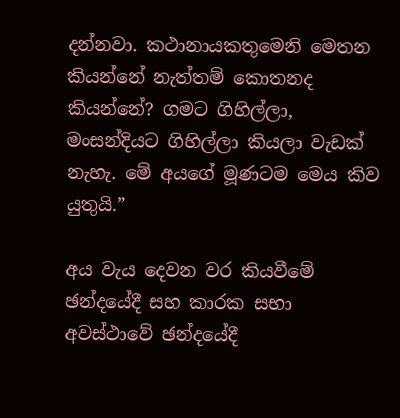දන්නවා. කථානායකතුමෙනි මෙතන කියන්නේ නැත්තම් කොතනද කියන්නේ? ගමට ගිහිල්ලා, මංසන්දියට ගිහිල්ලා කියලා වැඩක් නැහැ. මේ අයගේ මූණටම මෙය කිව යුතුයි.”

අය වැය දෙවන වර කියවීමේ ඡන්දයේදී සහ කාරක සභා අවස්ථාවේ ඡන්දයේදී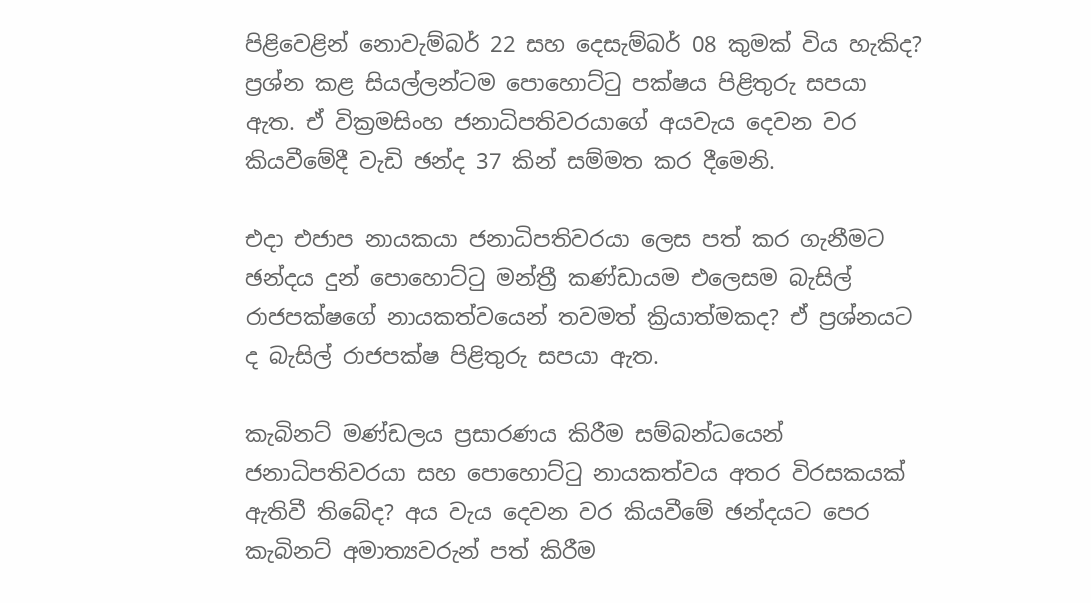පිළිවෙළින් නොවැම්බර් 22 සහ දෙසැම්බර් 08 කුමක් විය හැකිද? ප්‍රශ්න කළ සියල්ලන්ටම පොහොට්ටු පක්ෂය පිළිතුරු සපයා ඇත. ඒ වික්‍රමසිංහ ජනාධිපතිවරයාගේ අයවැය දෙවන වර කියවීමේදී වැඩි ඡන්ද 37 කින් සම්මත කර දීමෙනි.

එදා එජාප නායකයා ජනාධිපතිවරයා ලෙස පත් කර ගැනීමට ඡන්දය දුන් පොහොට්ටු මන්ත්‍රී කණ්ඩායම එලෙසම බැසිල් රාජපක්ෂගේ නායකත්වයෙන් තවමත් ක්‍රියාත්මකද? ඒ ප්‍රශ්නයට ද බැසිල් රාජපක්ෂ පිළිතුරු සපයා ඇත.

කැබිනට් මණ්ඩලය ප්‍රසාරණය කිරීම සම්බන්ධයෙන් ජනාධිපතිවරයා සහ පොහොට්ටු නායකත්වය අතර විරසකයක් ඇතිවී තිබේද? අය වැය දෙවන වර කියවීමේ ඡන්දයට පෙර කැබිනට් අමාත්‍යවරුන් පත් කිරීම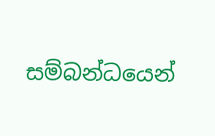සම්බන්ධයෙන්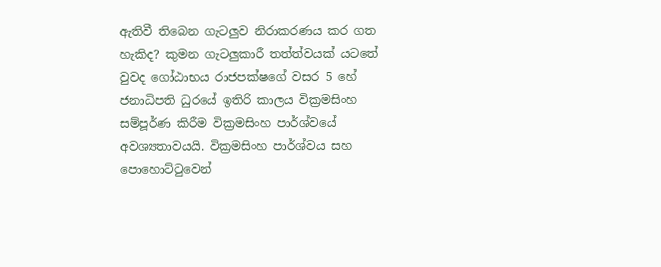ඇතිවී තිබෙන ගැටලුව නිරාකරණය කර ගත හැකිද? කුමන ගැටලුකාරී තත්ත්වයක් යටතේ වුවද ගෝඨාභය රාජපක්ෂගේ වසර 5 හේ ජනාධිපති ධුරයේ ඉතිරි කාලය වික්‍රමසිංහ සම්පූර්ණ කිරීම වික්‍රමසිංහ පාර්ශ්වයේ අවශ්‍යතාවයයි. වික්‍රමසිංහ පාර්ශ්වය සහ පොහොට්ටුවෙන්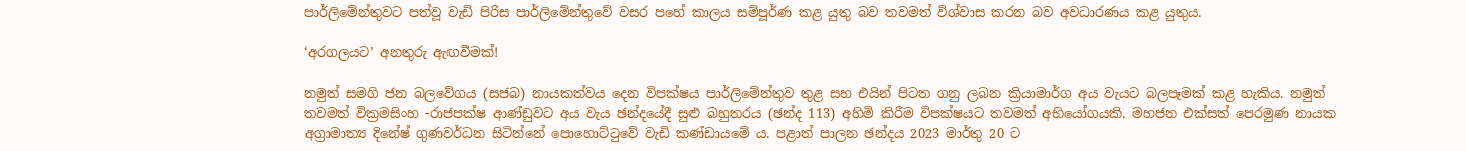පාර්ලිමේන්තුවට පත්වූ වැඩි පිරිස පාර්ලිමේන්තුවේ වසර පහේ කාලය සම්පූර්ණ කළ යුතු බව තවමත් විශ්වාස කරන බව අවධාරණය කළ යුතුය.

‘අරගලයට’ අනතුරු ඇඟවීමක්!

නමුත් සමගි ජන බලවේගය (සජබ) නායකත්වය දෙන විපක්ෂය පාර්ලිමේන්තුව තුළ සහ එයින් පිටත ගනු ලබන ක්‍රියාමාර්ග අය වැයට බලපෑමක් කළ හැකිය. නමුත් තවමත් වික්‍රමසිංහ -රාජපක්ෂ ආණ්ඩුවට අය වැය ඡන්දයේදී සුළු බහුතරය (ඡන්ද 113) අහිමි කිරීම විපක්ෂයට තවමත් අභියෝගයකි. මහජන එක්සත් පෙරමුණ නායක අග්‍රාමාත්‍ය දිනේෂ් ගුණවර්ධන සිටින්නේ පොහොට්ටුවේ වැඩි කණ්ඩායමේ ය. පළාත් පාලන ඡන්දය 2023 මාර්තු 20 ට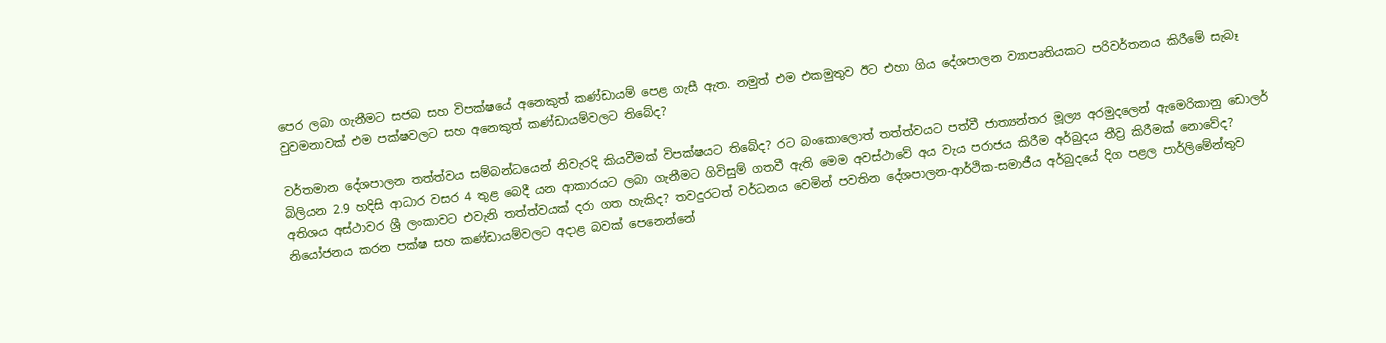පෙර ලබා ගැනීමට සජබ සහ විපක්ෂයේ අනෙකුත් කණ්ඩායම් පෙළ ගැසී ඇත. නමුත් එම එකමුතුව ඊට එහා ගිය දේශපාලන ව්‍යාපෘතියකට පරිවර්තනය කිරීමේ සැබෑ වුවමනාවක් එම පක්ෂවලට සහ අනෙකුත් කණ්ඩායම්වලට තිබේද?

වර්තමාන දේශපාලන තත්ත්වය සම්බන්ධයෙන් නිවැරදි කියවීමක් විපක්ෂයට තිබේද? රට බංකොලොත් තත්ත්වයට පත්වී ජාත්‍යන්තර මූල්‍ය අරමුදලෙන් ඇමෙරිකානු ඩොලර් බිලියන 2.9 හදිසි ආධාර වසර 4 තුළ බෙදී යන ආකාරයට ලබා ගැනීමට ගිවිසුම් ගතවී ඇති මෙම අවස්ථාවේ අය වැය පරාජය කිරීම අර්බුදය තීව්‍ර කිරීමක් නොවේද? අතිශය අස්ථාවර ශ්‍රී ලංකාවට එවැනි තත්ත්වයක් දරා ගත හැකිද? තවදුරටත් වර්ධනය වෙමින් පවතින දේශපාලන-ආර්ථික-සමාජීය අර්බුදයේ දිග පළල පාර්ලිමේන්තුව නියෝජනය කරන පක්ෂ සහ කණ්ඩායම්වලට අදාළ බවක් පෙනෙන්නේ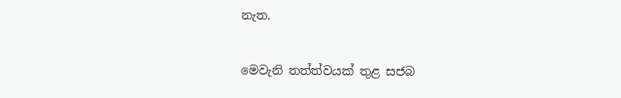නැත.

මෙවැනි තත්ත්වයක් තුළ සජබ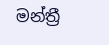මන්ත්‍රී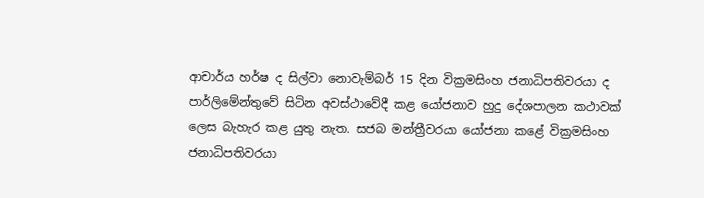ආචාර්ය හර්ෂ ද සිල්වා නොවැම්බර් 15 දින වික්‍රමසිංහ ජනාධිපතිවරයා ද පාර්ලිමේන්තුවේ සිටින අවස්ථාවේදී කළ යෝජනාව හුදු දේශපාලන කථාවක් ලෙස බැහැර කළ යුතු නැත. සජබ මන්ත්‍රීවරයා යෝජනා කළේ වික්‍රමසිංහ ජනාධිපතිවරයා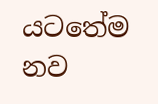යටතේම නව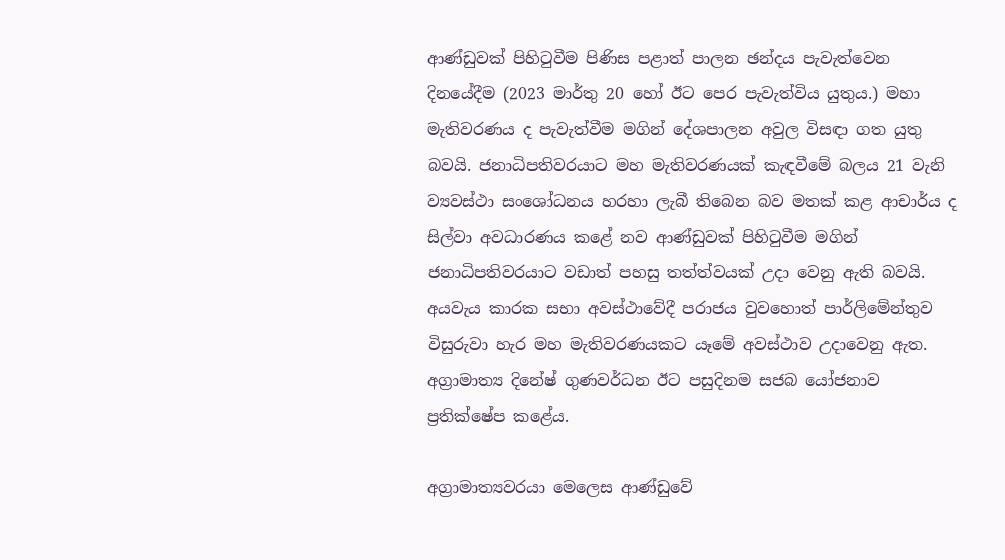ආණ්ඩුවක් පිහිටුවීම පිණිස පළාත් පාලන ඡන්දය පැවැත්වෙන දිනයේදීම (2023 මාර්තු 20 හෝ ඊට පෙර පැවැත්විය යුතුය.) මහා මැතිවරණය ද පැවැත්වීම මගින් දේශපාලන අවුල විසඳා ගත යුතු බවයි. ජනාධිපතිවරයාට මහ මැතිවරණයක් කැඳවීමේ බලය 21 වැනි ව්‍යවස්ථා සංශෝධනය හරහා ලැබී තිබෙන බව මතක් කළ ආචාර්ය ද සිල්වා අවධාරණය කළේ නව ආණ්ඩුවක් පිහිටුවීම මගින් ජනාධිපතිවරයාට වඩාත් පහසු තත්ත්වයක් උදා වෙනු ඇති බවයි. අයවැය කාරක සභා අවස්ථාවේදී පරාජය වුවහොත් පාර්ලිමේන්තුව විසුරුවා හැර මහ මැතිවරණයකට යෑමේ අවස්ථාව උදාවෙනු ඇත. අග්‍රාමාත්‍ය දිනේෂ් ගුණවර්ධන ඊට පසුදිනම සජබ යෝජනාව ප්‍රතික්ෂේප කළේය.

අග්‍රාමාත්‍යවරයා මෙලෙස ආණ්ඩුවේ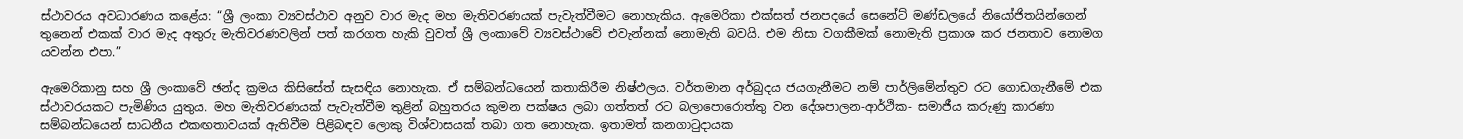ස්ථාවරය අවධාරණය කළේය: “ශ්‍රී ලංකා ව්‍යවස්ථාව අනුව වාර මැද මහ මැතිවරණයක් පැවැත්වීමට නොහැකිය. ඇමෙරිකා එක්සත් ජනපදයේ සෙනේට් මණ්ඩලයේ නියෝජිතයින්ගෙන් තුනෙන් එකක් වාර මැද අතුරු මැතිවරණවලින් පත් කරගත හැකි වුවත් ශ්‍රී ලංකාවේ ව්‍යවස්ථාවේ එවැන්නක් නොමැති බවයි. එම නිසා වගකීමක් නොමැති ප්‍රකාශ කර ජනතාව නොමග යවන්න එපා.”

ඇමෙරිකානු සහ ශ්‍රී ලංකාවේ ඡන්ද ක්‍රමය කිසිසේත් සැසඳිය නොහැක. ඒ සම්බන්ධයෙන් කතාකිරීම නිෂ්ඵලය. වර්තමාන අර්බුදය ජයගැනීමට නම් පාර්ලිමේන්තුව රට ගොඩගැනීමේ එක ස්ථාවරයකට පැමිණිය යුතුය. මහ මැතිවරණයක් පැවැත්වීම තුළින් බහුතරය කුමන පක්ෂය ලබා ගත්තත් රට බලාපොරොත්තු වන දේශපාලන-ආර්ථික- සමාජීය කරුණු කාරණා සම්බන්ධයෙන් සාධනීය එකඟතාවයක් ඇතිවීම පිළිබඳව ලොකු විශ්වාසයක් තබා ගත නොහැක. ඉතාමත් කනගාටුදායක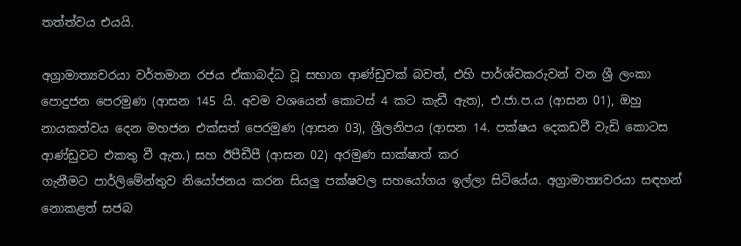තත්ත්වය එයයි.

අග්‍රාමාත්‍යවරයා වර්තමාන රජය ඒකාබද්ධ වූ සභාග ආණ්ඩුවක් බවත්, එහි පාර්ශ්වකරුවන් වන ශ්‍රී ලංකා පොදුජන පෙරමුණ (ආසන 145 යි. අවම වශයෙන් කොටස් 4 කට කැඩී ඇත), එ.ජා.ප.ය (ආසන 01), ඔහු නායකත්වය දෙන මහජන එක්සත් පෙරමුණ (ආසන 03), ශ්‍රීලනිපය (ආසන 14. පක්ෂය දෙකඩවී වැඩි කොටස ආණ්ඩුවට එකතු වී ඇත.) සහ ඊපීඩීපී (ආසන 02) අරමුණ සාක්ෂාත් කර
ගැනීමට පාර්ලිමේන්තුව නියෝජනය කරන සියලු පක්ෂවල සහයෝගය ඉල්ලා සිටියේය. අග්‍රාමාත්‍යවරයා සඳහන් නොකළත් සජබ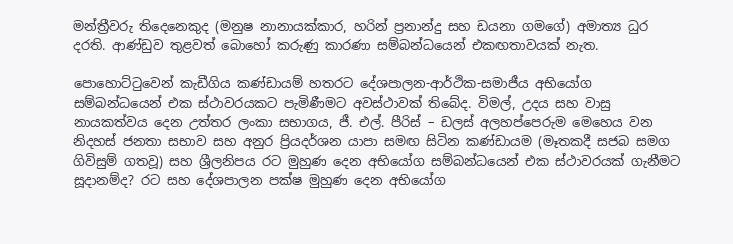මන්ත්‍රීවරු තිදෙනෙකුද (මනුෂ නානායක්කාර, හරින් ප්‍රනාන්දු සහ ඩයනා ගමගේ) අමාත්‍ය ධුර දරති. ආණ්ඩුව තුළවත් බොහෝ කරුණු කාරණා සම්බන්ධයෙන් එකඟතාවයක් නැත.

පොහොට්ටුවෙන් කැඩීගිය කණ්ඩායම් හතරට දේශපාලන-ආර්ථික-සමාජීය අභියෝග සම්බන්ධයෙන් එක ස්ථාවරයකට පැමිණීමට අවස්ථාවක් තිබේද. විමල්, උදය සහ වාසු නායකත්වය දෙන උත්තර ලංකා සභාගය, ජී. එල්. පීරිස් – ඩලස් අලහප්පෙරුම මෙහෙය වන නිදහස් ජනතා සභාව සහ අනුර ප්‍රියදර්ශන යාපා සමඟ සිටින කණ්ඩායම (මෑතකදී සජබ සමග ගිවිසුම් ගතවූ) සහ ශ්‍රීලනිපය රට මුහුණ දෙන අභියෝග සම්බන්ධයෙන් එක ස්ථාවරයක් ගැනීමට සූදානම්ද? රට සහ දේශපාලන පක්ෂ මුහුණ දෙන අභියෝග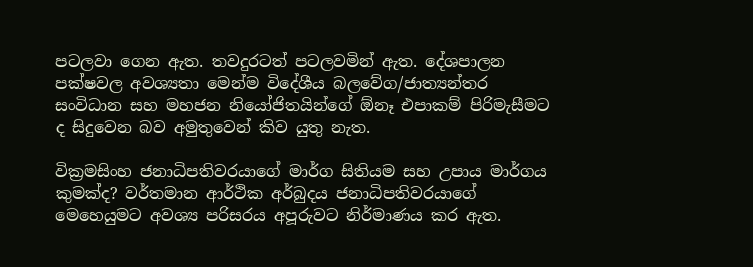පටලවා ගෙන ඇත. තවදුරටත් පටලවමින් ඇත. දේශපාලන පක්ෂවල අවශ්‍යතා මෙන්ම විදේශීය බලවේග/ජාත්‍යන්තර සංවිධාන සහ මහජන නියෝජිතයින්ගේ ඕනෑ එපාකම් පිරිමැසීමට ද සිදුවෙන බව අමුතුවෙන් කිව යුතු නැත.

වික්‍රමසිංහ ජනාධිපතිවරයාගේ මාර්ග සිතියම සහ උපාය මාර්ගය කුමක්ද? වර්තමාන ආර්ථික අර්බුදය ජනාධිපතිවරයාගේ මෙහෙයුමට අවශ්‍ය පරිසරය අපූරුවට නිර්මාණය කර ඇත.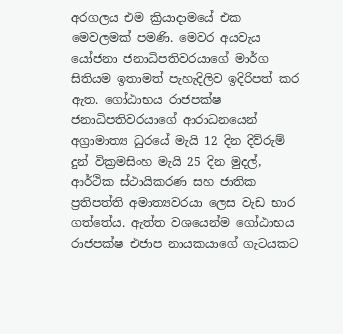අරගලය එම ක්‍රියාදාමයේ එක මෙවලමක් පමණි. මෙවර අයවැය යෝජනා ජනාධිපතිවරයාගේ මාර්ග සිතියම ඉතාමත් පැහැදිලිව ඉදිරිපත් කර ඇත. ගෝඨාභය රාජපක්ෂ ජනාධිපතිවරයාගේ ආරාධනයෙන් අග්‍රාමාත්‍ය ධුරයේ මැයි 12 දින දිව්රුම් දුන් වික්‍රමසිංහ මැයි 25 දින මුදල්, ආර්ථික ස්ථායිකරණ සහ ජාතික ප්‍රතිපත්ති අමාත්‍යවරයා ලෙස වැඩ භාර ගත්තේය. ඇත්ත වශයෙන්ම ගෝඨාභය රාජපක්ෂ එජාප නායකයාගේ ගැටයකට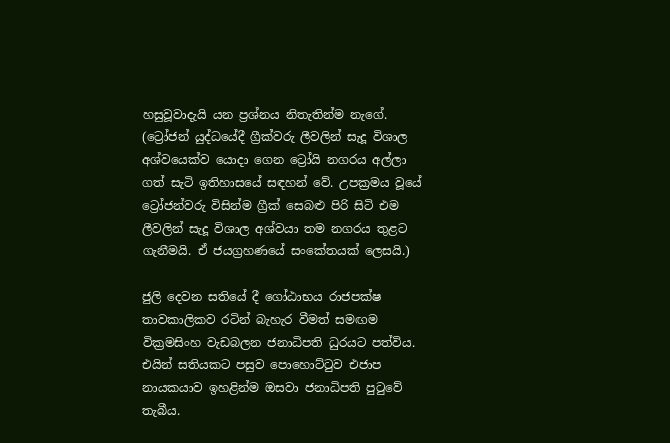හසුවූවාදැයි යන ප්‍රශ්නය නිතැතින්ම නැගේ. (ට්‍රෝජන් යුද්ධයේදී ග්‍රීක්වරු ලීවලින් සැදූ විශාල අශ්වයෙක්ව යොදා ගෙන ට්‍රෝයි නගරය අල්ලා ගත් සැටි ඉතිහාසයේ සඳහන් වේ. උපක්‍රමය වූයේ ට්‍රෝජන්වරු විසින්ම ග්‍රීක් සෙබළු පිරි සිටි එම ලීවලින් සැදූ විශාල අශ්වයා තම නගරය තුළට ගැනීමයි. ඒ ජයග්‍රහණයේ සංකේතයක් ලෙසයි.)

ජුලි දෙවන සතියේ දී ගෝඨාභය රාජපක්ෂ තාවකාලිකව රටින් බැහැර වීමත් සමඟම වික්‍රමසිංහ වැඩබලන ජනාධිපති ධුරයට පත්විය. එයින් සතියකට පසුව පොහොට්ටුව එජාප නායකයාව ඉහළින්ම ඔසවා ජනාධිපති පුටුවේ තැබීය.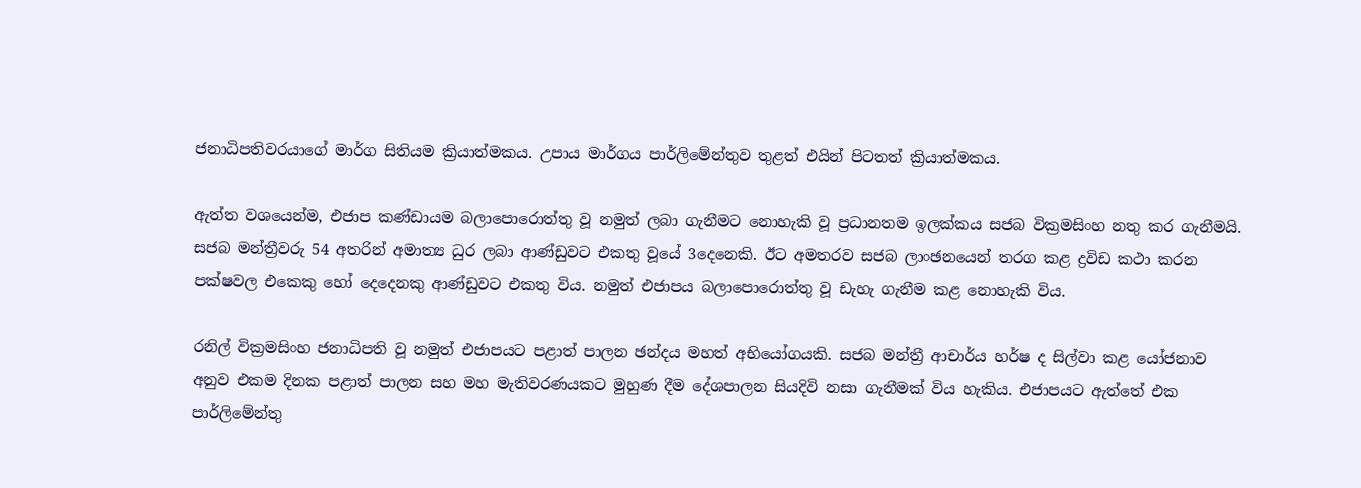ජනාධිපතිවරයාගේ මාර්ග සිතියම ක්‍රියාත්මකය. උපාය මාර්ගය පාර්ලිමේන්තුව තුළත් එයින් පිටතත් ක්‍රියාත්මකය.

ඇත්ත වශයෙන්ම, එජාප කණ්ඩායම බලාපොරොත්තු වූ නමුත් ලබා ගැනීමට නොහැකි වූ ප්‍රධානතම ඉලක්කය සජබ වික්‍රමසිංහ නතු කර ගැනීමයි. සජබ මන්ත්‍රීවරු 54 අතරින් අමාත්‍ය ධුර ලබා ආණ්ඩුවට එකතු වූයේ 3දෙනෙකි. ඊට අමතරව සජබ ලාංඡනයෙන් තරග කළ ද්‍රවිඩ කථා කරන පක්ෂවල එකෙකු හෝ දෙදෙනකු ආණ්ඩුවට එකතු විය. නමුත් එජාපය බලාපොරොත්තු වූ ඩැහැ ගැනීම කළ නොහැකි විය.

රනිල් වික්‍රමසිංහ ජනාධිපති වූ නමුත් එජාපයට පළාත් පාලන ඡන්දය මහත් අභියෝගයකි. සජබ මන්ත්‍රී ආචාර්ය හර්ෂ ද සිල්වා කළ යෝජනාව අනුව එකම දිනක පළාත් පාලන සහ මහ මැතිවරණයකට මුහුණ දීම දේශපාලන සියදිවි නසා ගැනීමක් විය හැකිය. එජාපයට ඇත්තේ එක පාර්ලිමේන්තු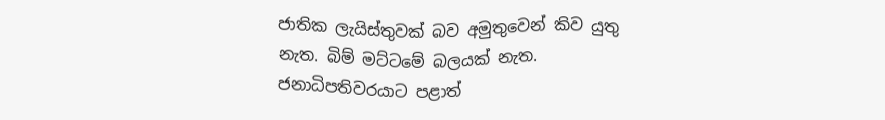ජාතික ලැයිස්තුවක් බව අමුතුවෙන් කිව යුතු නැත. බිම් මට්ටමේ බලයක් නැත. ජනාධිපතිවරයාට පළාත්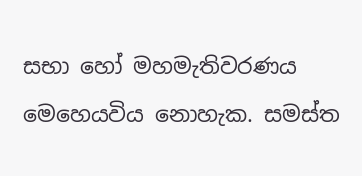සභා හෝ මහමැතිවරණය මෙහෙයවිය නොහැක. සමස්ත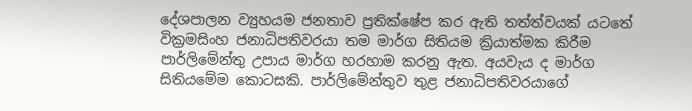දේශපාලන ව්‍යුහයම ජනතාව ප්‍රතික්ෂේප කර ඇති තත්ත්වයක් යටතේ වික්‍රමසිංහ ජනාධිපතිවරයා තම මාර්ග සිතියම ක්‍රියාත්මක කිරීම පාර්ලිමේන්තු උපාය මාර්ග හරහාම කරනු ඇත. අයවැය ද මාර්ග සිතියමේම කොටසකි. පාර්ලිමේන්තුව තුළ ජනාධිපතිවරයාගේ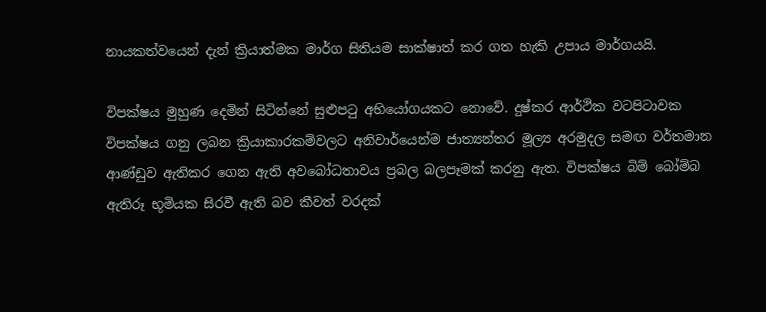නායකත්වයෙන් දැන් ක්‍රියාත්මක මාර්ග සිතියම සාක්ෂාත් කර ගත හැකි උපාය මාර්ගයයි.

විපක්ෂය මුහුණ දෙමින් සිටින්නේ සුළුපටු අභියෝගයකට නොවේ. දුෂ්කර ආර්ථික වටපිටාවක විපක්ෂය ගනු ලබන ක්‍රියාකාරකම්වලට අනිවාර්යෙන්ම ජාත්‍යන්තර මූල්‍ය අරමුදල සමඟ වර්තමාන ආණ්ඩුව ඇතිකර ගෙන ඇති අවබෝධතාවය ප්‍රබල බලපෑමක් කරනු ඇත. විපක්ෂය බිම් බෝම්බ ඇතිරූ භූමියක සිරවී ඇති බව කීවත් වරදක්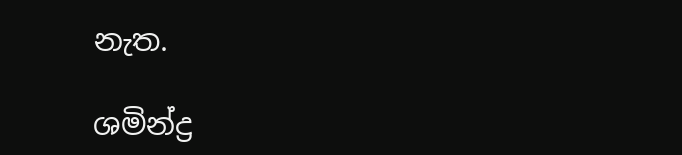නැත.

ශමින්ද්‍ර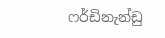ෆර්ඩිනැන්ඩු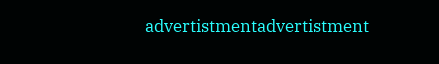advertistmentadvertistment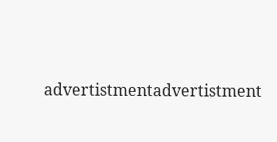advertistmentadvertistment